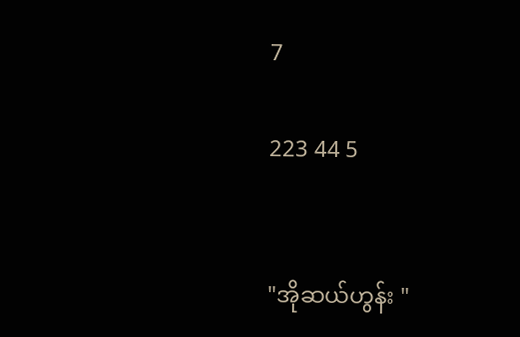7

223 44 5


"အိုဆယ်ဟွန်း "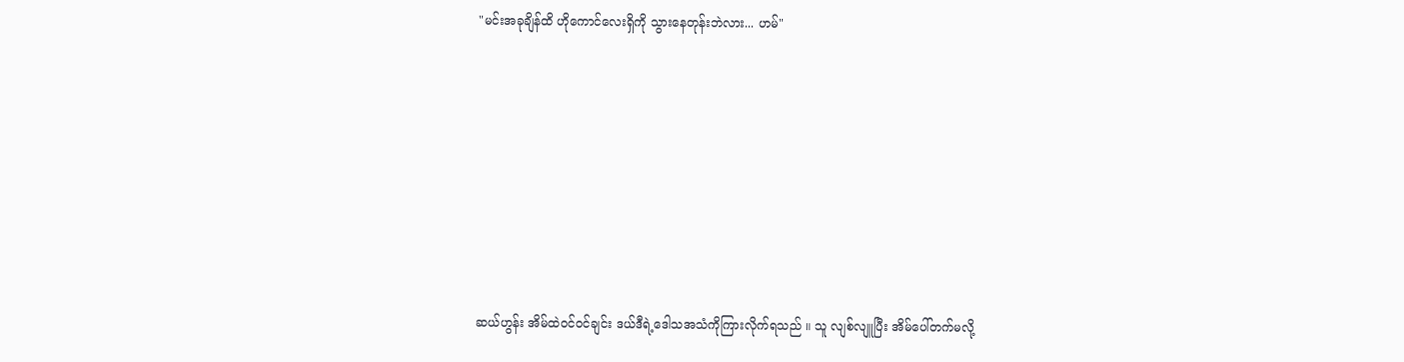"မင်းအခုချိန်ထိ ဟိုကောင်လေးရှိကို သွားနေတုန်းဘဲလား... ဟမ်"








ဆယ်ဟွန်း အိမ်ထဲဝင်ဝင်ချင်း ဒယ်ဒီရဲ့ဒေါသအသံကိုကြားလိုက်ရသည် ။ သူ လျစ်လျူပြီး အိမ်ပေါ်တက်မလို့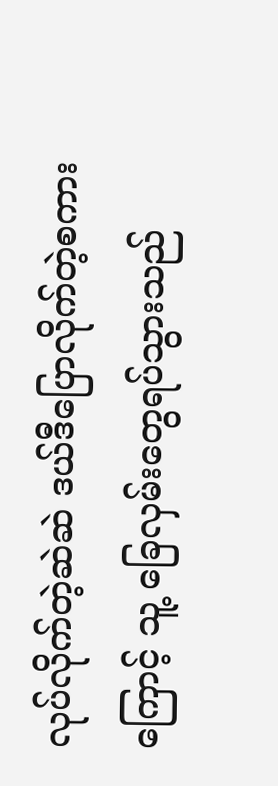လုပ်လိုက်တဲ့ဆဲဆဲ ဒယ်ဒီပြောလိုက်တဲ့စကားကြောင့် သူ့ ခြေလှမ်းတွေရပ်သွားသည်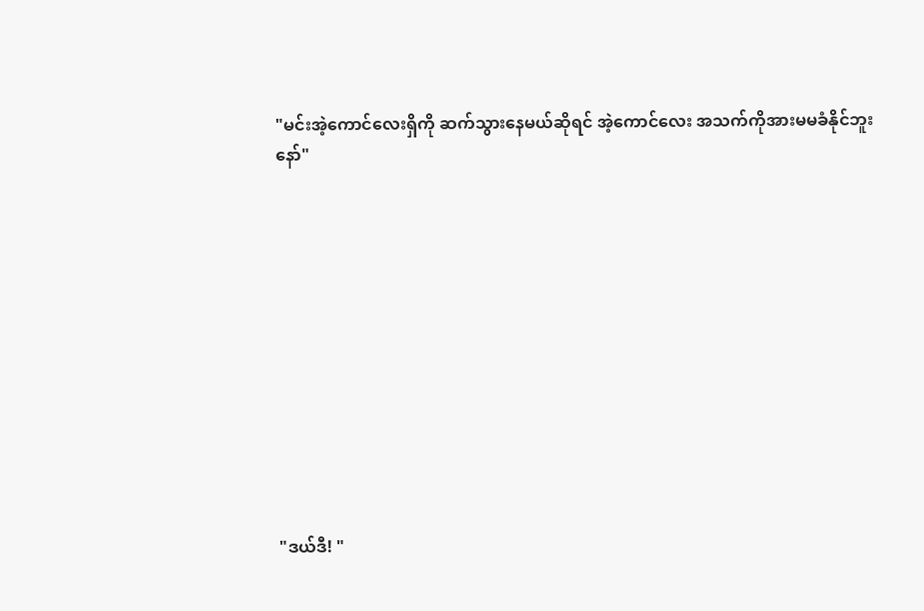"မင်းအဲ့ကောင်လေးရှိကို ဆက်သွားနေမယ်ဆိုရင် အဲ့ကောင်လေး အသက်ကိုအားမမခံနိုင်ဘူးနော်"












"ဒယ်ဒီ! "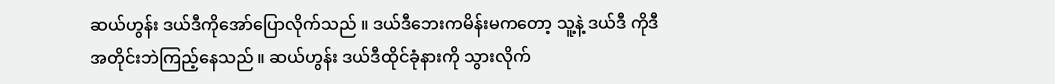ဆယ်ဟွန်း ဒယ်ဒီကိုအော်ပြောလိုက်သည် ။ ဒယ်ဒီဘေးကမိန်းမကတော့ သူ့နဲ့ ဒယ်ဒီ ကိုဒီအတိုင်းဘဲကြည့်နေသည် ။ ဆယ်ဟွန်း ဒယ်ဒီထိုင်ခုံနားကို သွားလိုက်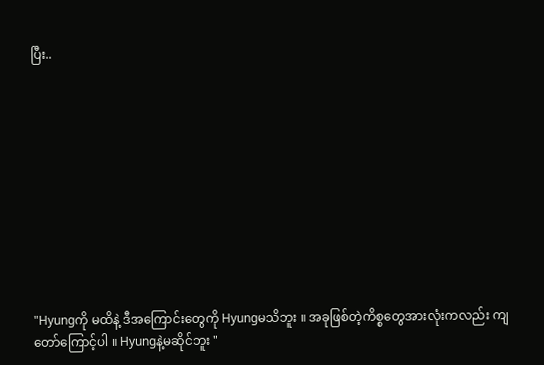ပြီး..











"Hyungကို မထိနဲ့ ဒီအကြောင်းတွေကို Hyungမသိဘူး ။ အခုဖြစ်တဲ့ကိစ္စတွေအားလုံးကလည်း ကျတော်ကြောင့်ပါ ။ Hyungနဲ့မဆိုင်ဘူး "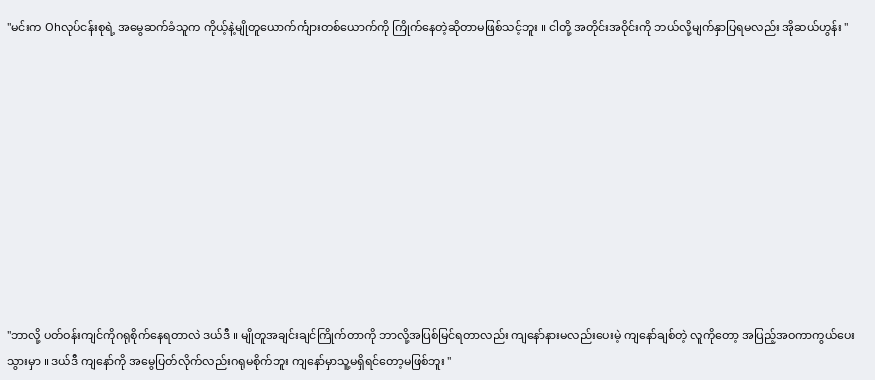"မင်းက Ohလုပ်ငန်းစုရဲ့ အမွေဆက်ခံသူက ကိုယ့်နဲ့မျိုတူယောက်င်္ကျားတစ်ယောက်ကို ကြိုက်နေတဲ့ဆိုတာမဖြစ်သင့်ဘူး ။ ငါတို့ အတိုင်းအဝိုင်းကို ဘယ်လို့မျက်နှာပြရမလည်း အိုဆယ်ဟွန်း "











"ဘာလို့ ပတ်ဝန်းကျင်ကိုဂရုစိုက်နေရတာလဲ ဒယ်ဒီ ။ မျိုတူအချင်းချင်ကြိုက်တာကို ဘာလို့အပြစ်မြင်ရတာလည်း ကျနော်နားမလည်းပေးမဲ့ ကျနော်ချစ်တဲ့ လူကိုတော့ အပြည့်အဝကာကွယ်ပေးသွားမှာ ။ ဒယ်ဒီ ကျနော်ကို အမွေပြတ်လိုက်လည်းဂရုမစိုက်ဘူး ကျနော်မှာသူ့မရှိရင်တော့မဖြစ်ဘူး "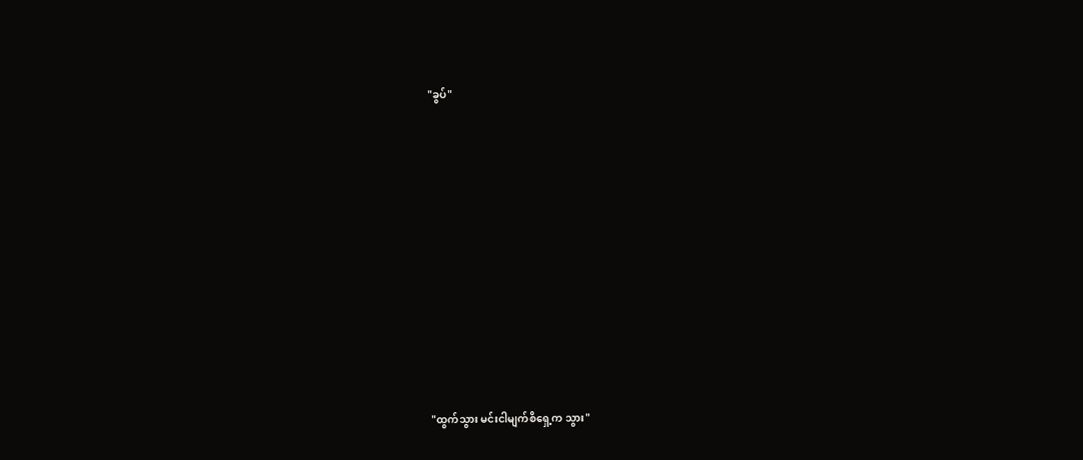"ခွပ်"












"ထွက်သွား မင်းငါမျက်စိရှေ့က သွား"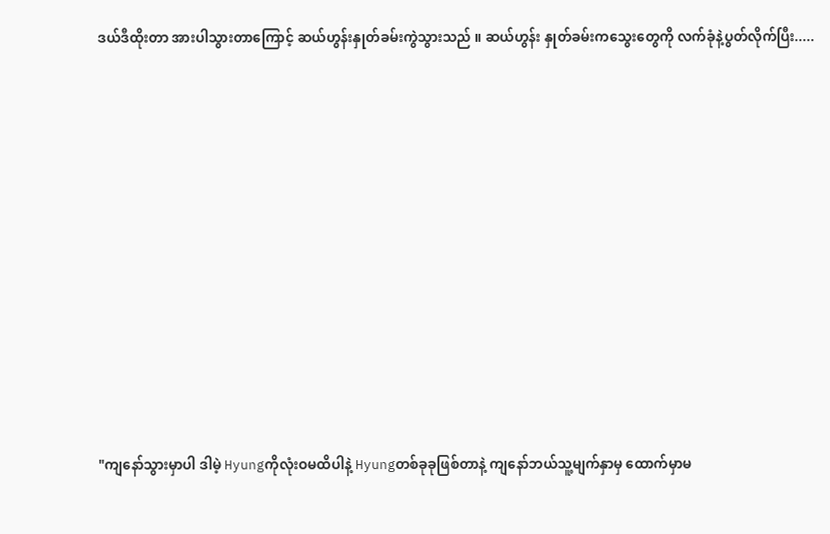ဒယ်ဒီထိုးတာ အားပါသွားတာကြောင့် ဆယ်ဟွန်းနှုတ်ခမ်းကွဲသွားသည် ။ ဆယ်ဟွန်း နှုတ်ခမ်းကသွေးတွေကို လက်ခုံနဲ့ပွတ်လိုက်ပြီး.....













"ကျနော်သွားမှာပါ ဒါမဲ့ Hyungကိုလုံးဝမထိပါနဲ့ Hyungတစ်ခုခုဖြစ်တာနဲ့ ကျနော်ဘယ်သူ့မျက်နှာမှ ထောက်မှာမ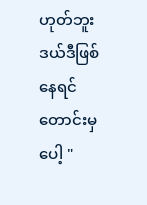ဟုတ်ဘူး ဒယ်ဒီဖြစ်နေရင်တောင်းမှပေါ့ "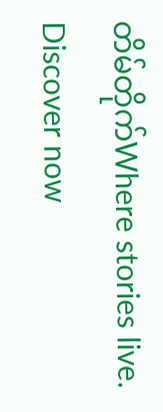တိမ်တိုက်Where stories live. Discover now